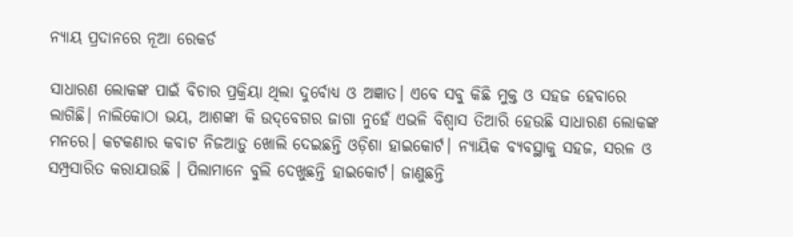ନ୍ୟାୟ ପ୍ରଦାନରେ ନୂଆ ରେକର୍ଡ

ସାଧାରଣ ଲୋକଙ୍କ ପାଇଁ ବିଚାର ପ୍ରକ୍ରିୟା ଥିଲା ଦୁର୍ବୋଧ୍ୟ ଓ ଅଜ୍ଞାତ। ଏବେ ସବୁ କିଛି ମୁକ୍ତ ଓ ସହଜ ହେବାରେ ଲାଗିଛି। ନାଲିକୋଠା ଭୟ, ଆଶଙ୍କା କି ଉଦ୍‌ବେଗର ଜାଗା ନୁହେଁ ଏଭଳି ବିଶ୍ୱାସ ତିଆରି ହେଉଛି ସାଧାରଣ ଲୋକଙ୍କ ମନରେ। କଟକଣାର କବାଟ ନିଜଆଡ଼ୁ ଖୋଲି ଦେଇଛନ୍ତି ଓଡ଼ିଶା ହାଇକୋର୍ଟ। ନ୍ୟାୟିକ ବ୍ୟବସ୍ଥାକୁ ସହଜ, ସରଳ ଓ ସମ୍ପ୍ରସାରିତ କରାଯାଉଛି । ପିଲାମାନେ ବୁଲି ଦେଖୁଛନ୍ତି ହାଇକୋର୍ଟ। ଜାଣୁଛନ୍ତି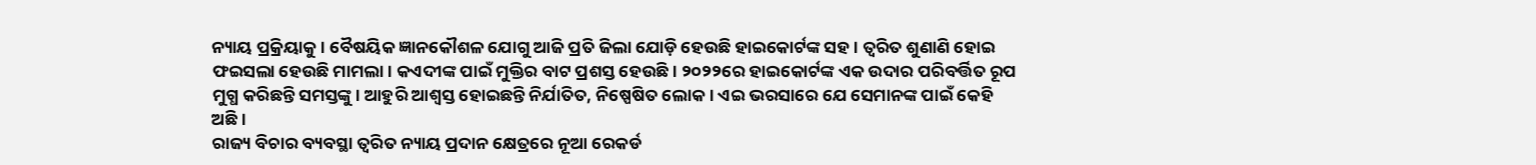ନ୍ୟାୟ ପ୍ରକ୍ରିୟାକୁ। ବୈଷୟିକ ଜ୍ଞାନକୌଶଳ ଯୋଗୁ ଆଜି ପ୍ରତି ଜିଲା ଯୋଡ଼ି ହେଉଛି ହାଇକୋର୍ଟଙ୍କ ସହ। ତ୍ୱରିତ ଶୁଣାଣି ହୋଇ ଫଇସଲା ହେଉଛି ମାମଲା। କଏଦୀଙ୍କ ପାଇଁ ମୁକ୍ତିର ବାଟ ପ୍ରଶସ୍ତ ହେଉଛି। ୨୦୨୨ରେ ହାଇକୋର୍ଟଙ୍କ ଏକ ଉଦାର ପରିବର୍ତ୍ତିତ ରୂପ ମୁଗ୍ଧ କରିଛନ୍ତି ସମସ୍ତଙ୍କୁ। ଆହୁରି ଆଶ୍ୱସ୍ତ ହୋଇଛନ୍ତି ନିର୍ଯାତିତ, ନିଷ୍ପେଷିତ ଲୋକ। ଏଇ ଭରସାରେ ଯେ ସେମାନଙ୍କ ପାଇଁ କେହି ଅଛି।
ରାଜ୍ୟ ବିଚାର ବ୍ୟବସ୍ଥା ତ୍ୱରିତ ନ୍ୟାୟ ପ୍ରଦାନ କ୍ଷେତ୍ରରେ ନୂଆ ରେକର୍ଡ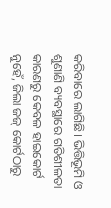କରିବାରେ ଲାଗିଛି। ଭିତ୍ତିଭୂମି ଓ ଶୁଣାଣି ବ୍ୟବସ୍ଥାରେ ଗତିଶୀଳତା କାରଣରୁ କେବଳ ହାଇକୋର୍ଟ ନୁହେଁ, ଜିଲା ଜଜ୍‌ କୋର୍ଟଠାରୁ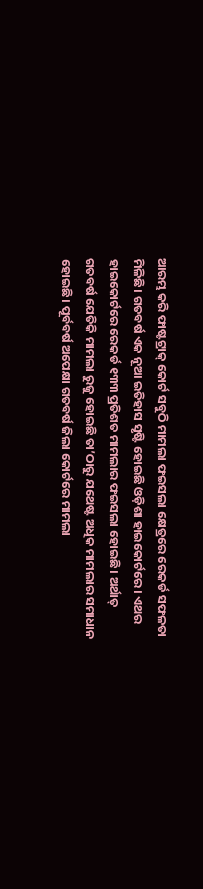ଆରମ୍ଭ କରି ଫାଷ୍ଟଟ୍ରାକ୍‌ କୋର୍ଟ ସବୁଠି ମାମଲା ଫଇସଲା କ୍ଷେତ୍ରରେ ରେକର୍ଡ ସଫଳତା ମିଳିଛି। ଗତବର୍ଷ ଏକ ନୂଆ ଇତିହାସ ସୃଷ୍ଟି ହୋଇଛି ଓଡ଼ିଶା ହାଇକୋର୍ଟରେ। ଏଥର ହାଇକୋର୍ଟରେ ରେକର୍ଡ ୧୩୩ ପ୍ରତିଶତ ମାମଲାର ଫଇସଲା ହୋଇଛି। ଅର୍ଥାତ୍‌ ଗତବର୍ଷ ଯେତିକି ମାମଲା ରୁଜୁ ହୋଇଛି ତା’ଠାରୁ ଯଥେଷ୍ଟ ଅଧିକ ମାମଲାର ସମାଧାନ ହୋଇଛି। ପୂର୍ବବର୍ଷ ଅପେକ୍ଷା ଗତବର୍ଷ ଜିଲା କୋର୍ଟରେ ମାମଲା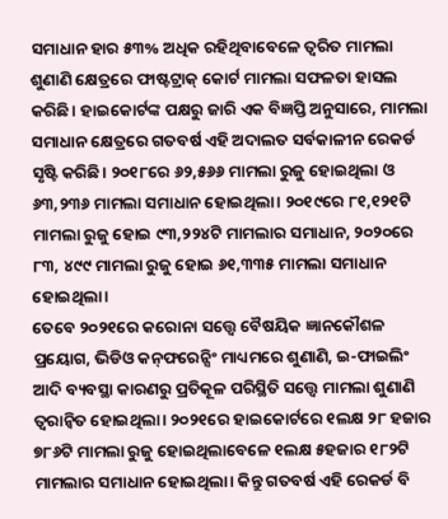ସମାଧାନ ହାର ୫୩% ଅଧିକ ରହିଥିବାବେଳେ ତ୍ୱରିତ ମାମଲା ଶୁଣାଣି କ୍ଷେତ୍ରରେ ଫାଷ୍ଟଟ୍ରାକ୍‌ କୋର୍ଟ ମାମଲା ସଫଳତା ହାସଲ କରିଛି। ହାଇକୋର୍ଟଙ୍କ ପକ୍ଷରୁ ଜାରି ଏକ ବିଜ୍ଞପ୍ତି ଅନୁସାରେ, ମାମଲା ସମାଧାନ କ୍ଷେତ୍ରରେ ଗତବର୍ଷ ଏହି ଅଦାଲତ ସର୍ବକାଳୀନ ରେକର୍ଡ ସୃଷ୍ଟି କରିଛି। ୨୦୧୮ରେ ୬୨,୫୬୬ ମାମଲା ରୁଜୁ ହୋଇଥିଲା ଓ ୬୩,୨୩୬ ମାମଲା ସମାଧାନ ହୋଇଥିଲା। ୨୦୧୯ରେ ୮୧,୧୨୧ଟି ମାମଲା ରୁଜୁ ହୋଇ ୯୩,୨୨୪ଟି ମାମଲାର ସମାଧାନ, ୨୦୨୦ରେ ୮୩, ୪୯୯ ମାମଲା ରୁଜୁ ହୋଇ ୬୧,୩୩୫ ମାମଲା ସମାଧାନ ହୋଇଥିଲା।
ତେବେ ୨୦୨୧ରେ କରୋନା ସତ୍ତ୍ୱେ ବୈଷୟିକ ଜ୍ଞାନକୌଶଳ ପ୍ରୟୋଗ, ଭିଡିଓ କନ୍‌ଫରେନ୍ସିଂ ମାଧ୍ୟମରେ ଶୁଣାଣି, ଇ-ଫାଇଲିଂ ଆଦି ବ୍ୟବସ୍ଥା କାରଣରୁ ପ୍ରତିକୂଳ ପରିସ୍ଥିତି ସତ୍ତ୍ୱେ ମାମଲା ଶୁଣାଣି ତ୍ୱରାନ୍ବିତ ହୋଇଥିଲା। ୨୦୨୧ରେ ହାଇକୋର୍ଟରେ ୧ଲକ୍ଷ ୨୮ ହଜାର ୭୮୬ଟି ମାମଲା ରୁଜୁ ହୋଇଥିଲାବେଳେ ୧ଲକ୍ଷ ୫ହଜାର ୧୮୨ଟି ମାମଲାର ସମାଧାନ ହୋଇଥିଲା। କିନ୍ତୁ ଗତବର୍ଷ ଏହି ରେକର୍ଡ ବି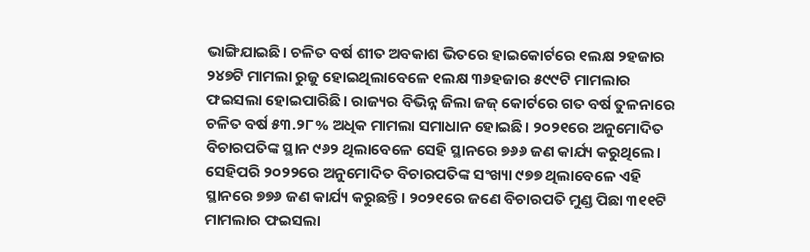ଭାଙ୍ଗିଯାଇଛି। ଚଳିତ ବର୍ଷ ଶୀତ ଅବକାଶ ଭିତରେ ହାଇକୋର୍ଟରେ ୧ଲକ୍ଷ ୨ହଜାର ୨୪୭ଟି ମାମଲା ରୁଜୁ ହୋଇଥିଲାବେଳେ ୧ଲକ୍ଷ ୩୬ହଜାର ୫୯୯ଟି ମାମଲାର ଫଇସଲା ହୋଇପାରିଛି। ରାଜ୍ୟର ବିଭିନ୍ନ ଜିଲା ଜଜ୍‌ କୋର୍ଟରେ ଗତ ବର୍ଷ ତୁଳନାରେ ଚଳିତ ବର୍ଷ ୫୩.୨୮% ଅଧିକ ମାମଲା ସମାଧାନ ହୋଇଛି। ୨୦୨୧ରେ ଅନୁମୋଦିତ ବିଚାରପତିଙ୍କ ସ୍ଥାନ ୯୬୨ ଥିଲାବେଳେ ସେହି ସ୍ଥାନରେ ୭୬୬ ଜଣ କାର୍ଯ୍ୟ କରୁଥିଲେ। ସେହିପରି ୨୦୨୨ରେ ଅନୁମୋଦିତ ବିଚାରପତିଙ୍କ ସଂଖ୍ୟା ୯୭୭ ଥିଲାବେଳେ ଏହି ସ୍ଥାନରେ ୭୭୬ ଜଣ କାର୍ଯ୍ୟ କରୁଛନ୍ତି। ୨୦୨୧ରେ ଜଣେ ବିଚାରପତି ମୁଣ୍ଡ ପିଛା ୩୧୧ଟି ମାମଲାର ଫଇସଲା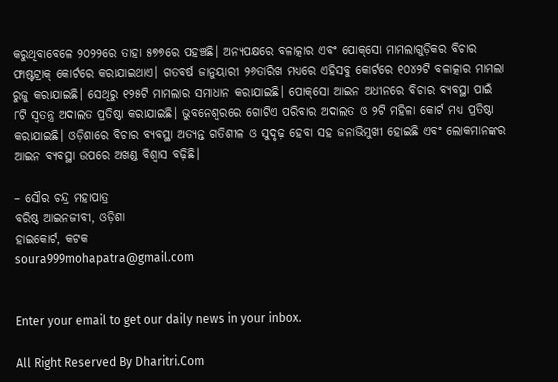କରୁଥିବାବେଳେ ୨୦୨୨ରେ ତାହା ୫୭୭ରେ ପହଞ୍ଚଛି। ଅନ୍ୟପକ୍ଷରେ ବଳାତ୍କାର ଏବଂ ପୋକ୍‌ସୋ ମାମଲାଗୁଡ଼ିକର ବିଚାର ଫାଷ୍ଟଟ୍ରାକ୍‌ କୋର୍ଟରେ କରାଯାଇଥାଏ। ଗତବର୍ଷ ଜାନୁୟାରୀ ୨୬ତାରିଖ ମଧ୍ୟରେ ଏହିସବୁ କୋର୍ଟରେ ୧୦୪୨ଟି ବଳାତ୍କାର ମାମଲା ରୁଜୁ କରାଯାଇଛି। ସେଥିରୁ ୧୨୫ଟି ମାମଲାର ସମାଧାନ କରାଯାଇଛି। ପୋକ୍‌ସୋ ଆଇନ ଅଧୀନରେ ବିଚାର ବ୍ୟବସ୍ଥା ପାଇଁ ୮ଟି ସ୍ବତନ୍ତ୍ର ଅଦାଲତ ପ୍ରତିଷ୍ଠା କରାଯାଇଛି। ଭୁବନେଶ୍ୱରରେ ଗୋଟିଏ ପରିବାର ଅଦାଲତ ଓ ୨ଟି ମହିଳା କୋର୍ଟ ମଧ୍ୟ ପ୍ରତିଷ୍ଠା କରାଯାଇଛି। ଓଡ଼ିଶାରେ ବିଚାର ବ୍ୟବସ୍ଥା ଅତ୍ୟନ୍ତ ଗତିଶୀଳ ଓ ସୁଦୃଢ଼ ହେବା ସହ ଜନାଭିମୁଖୀ ହୋଇଛି ଏବଂ ଲୋକମାନଙ୍କର ଆଇନ ବ୍ୟବସ୍ଥା ଉପରେ ଅଖଣ୍ଡ ବିଶ୍ୱାସ ବଢ଼ିଛି।

– ସୌର ଚନ୍ଦ୍ର ମହାପାତ୍ର
ବରିଷ୍ଠ ଆଇନଜୀବୀ, ଓଡ଼ିଶା
ହାଇକୋର୍ଟ, କଟକ
soura999mohapatra@gmail.com


Enter your email to get our daily news in your inbox.

All Right Reserved By Dharitri.Com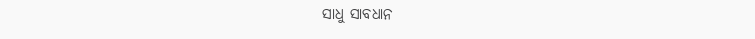ସାଧୁ ସାବଧାନ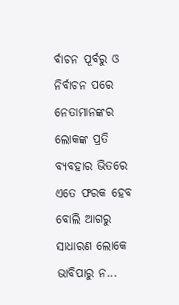ର୍ବାଚନ ପୂର୍ବରୁ ଓ ନିର୍ବାଚନ ପରେ ନେତାମାନଙ୍କର ଲୋକଙ୍କ ପ୍ରତି ବ୍ୟବହାର ଭିତରେ ଏତେ ଫରକ ହେବ ବୋଲି ଆଗରୁ ସାଧାରଣ ଲୋକେ ଭାବିପାରୁ ନ...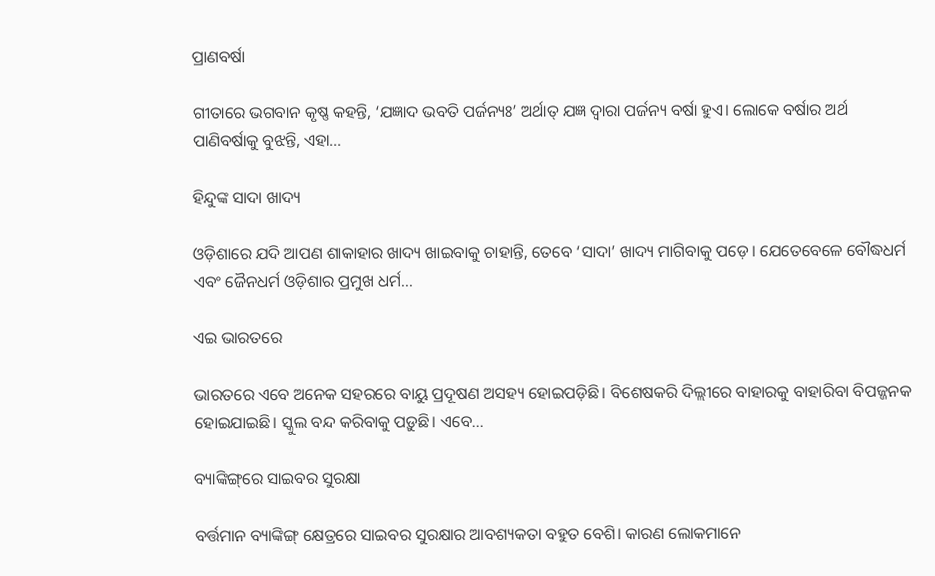ପ୍ରାଣବର୍ଷା

ଗୀତାରେ ଭଗବାନ କୃଷ୍ଣ କହନ୍ତି, ‘ଯଜ୍ଞାଦ ଭବତି ପର୍ଜନ୍ୟଃ’ ଅର୍ଥାତ୍‌ ଯଜ୍ଞ ଦ୍ୱାରା ପର୍ଜନ୍ୟ ବର୍ଷା ହୁଏ। ଲୋକେ ବର୍ଷାର ଅର୍ଥ ପାଣିବର୍ଷାକୁ ବୁଝନ୍ତି, ଏହା...

ହିନ୍ଦୁଙ୍କ ସାଦା ଖାଦ୍ୟ

ଓଡ଼ିଶାରେ ଯଦି ଆପଣ ଶାକାହାର ଖାଦ୍ୟ ଖାଇବାକୁ ଚାହାନ୍ତି, ତେବେ ‘ସାଦା’ ଖାଦ୍ୟ ମାଗିବାକୁ ପଡ଼େ। ଯେତେବେଳେ ବୌଦ୍ଧଧର୍ମ ଏବଂ ଜୈନଧର୍ମ ଓଡ଼ିଶାର ପ୍ରମୁଖ ଧର୍ମ...

ଏଇ ଭାରତରେ

ଭାରତରେ ଏବେ ଅନେକ ସହରରେ ବାୟୁ ପ୍ରଦୂଷଣ ଅସହ୍ୟ ହୋଇପଡ଼ିଛି। ବିଶେଷକରି ଦିଲ୍ଲୀରେ ବାହାରକୁ ବାହାରିବା ବିପଜ୍ଜନକ ହୋଇଯାଇଛି। ସ୍କୁଲ ବନ୍ଦ କରିବାକୁ ପଡ଼ୁଛି। ଏବେ...

ବ୍ୟାଙ୍କିଙ୍ଗ୍‌ରେ ସାଇବର ସୁରକ୍ଷା

ବର୍ତ୍ତମାନ ବ୍ୟାଙ୍କିଙ୍ଗ୍‌ କ୍ଷେତ୍ରରେ ସାଇବର ସୁରକ୍ଷାର ଆବଶ୍ୟକତା ବହୁତ ବେଶି। କାରଣ ଲୋକମାନେ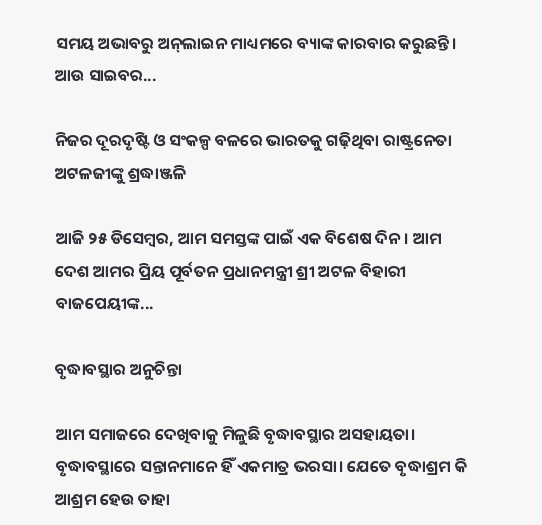ସମୟ ଅଭାବରୁ ଅନ୍‌ଲାଇନ ମାଧ୍ୟମରେ ବ୍ୟାଙ୍କ କାରବାର କରୁଛନ୍ତି। ଆଉ ସାଇବର...

ନିଜର ଦୂରଦୃଷ୍ଟି ଓ ସଂକଳ୍ପ ବଳରେ ଭାରତକୁ ଗଢ଼ିଥିବା ରାଷ୍ଟ୍ରନେତା ଅଟଳଜୀଙ୍କୁ ଶ୍ରଦ୍ଧାଞ୍ଜଳି

ଆଜି ୨୫ ଡିସେମ୍ବର, ଆମ ସମସ୍ତଙ୍କ ପାଇଁ ଏକ ବିଶେଷ ଦିନ। ଆମ ଦେଶ ଆମର ପ୍ରିୟ ପୂର୍ବତନ ପ୍ରଧାନମନ୍ତ୍ରୀ ଶ୍ରୀ ଅଟଳ ବିହାରୀ ବାଜପେୟୀଙ୍କ...

ବୃଦ୍ଧାବସ୍ଥାର ଅନୁଚିନ୍ତା

ଆମ ସମାଜରେ ଦେଖିବାକୁ ମିଳୁଛି ବୃଦ୍ଧାବସ୍ଥାର ଅସହାୟତା। ବୃଦ୍ଧାବସ୍ଥାରେ ସନ୍ତାନମାନେ ହିଁ ଏକମାତ୍ର ଭରସା। ଯେତେ ବୃଦ୍ଧାଶ୍ରମ କି ଆଶ୍ରମ ହେଉ ତାହା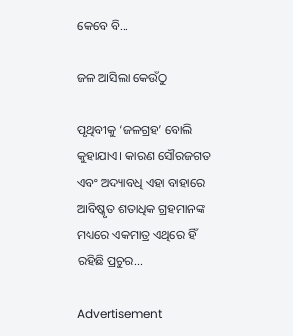କେବେ ବି...

ଜଳ ଆସିଲା କେଉଁଠୁ

ପୃଥିବୀକୁ ‘ଜଳଗ୍ରହ’ ବୋଲି କୁହାଯାଏ। କାରଣ ସୌରଜଗତ ଏବଂ ଅଦ୍ୟାବଧି ଏହା ବାହାରେ ଆବିଷ୍କୃତ ଶତାଧିକ ଗ୍ରହମାନଙ୍କ ମଧ୍ୟରେ ଏକମାତ୍ର ଏଥିରେ ହିଁ ରହିଛି ପ୍ରଚୁର...

Advertisement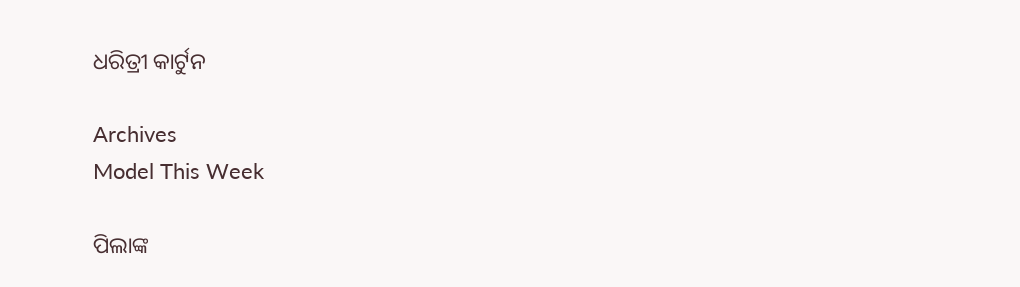ଧରିତ୍ରୀ କାର୍ଟୁନ

Archives
Model This Week

ପିଲାଙ୍କ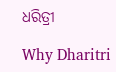ଧରିତ୍ରୀ

Why Dharitri